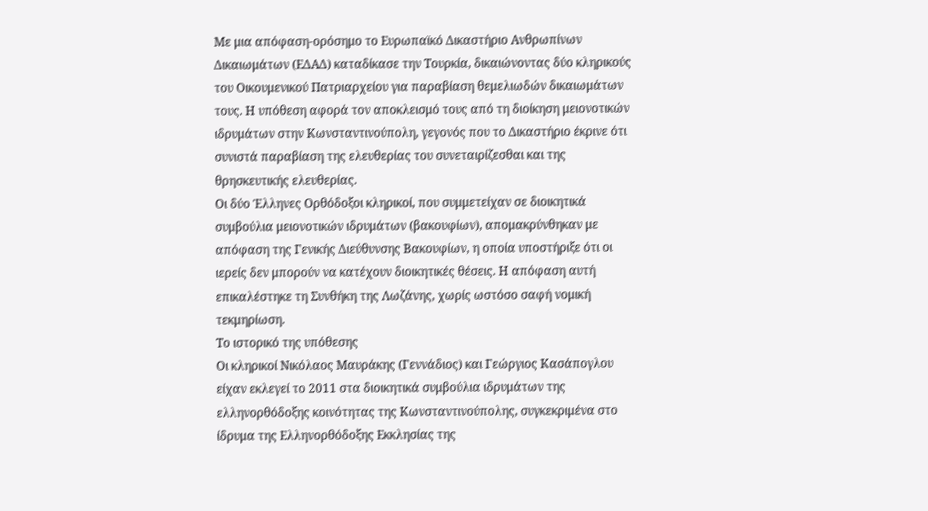Με μια απόφαση-ορόσημο το Ευρωπαϊκό Δικαστήριο Ανθρωπίνων Δικαιωμάτων (ΕΔΑΔ) καταδίκασε την Τουρκία, δικαιώνοντας δύο κληρικούς του Οικουμενικού Πατριαρχείου για παραβίαση θεμελιωδών δικαιωμάτων τους. Η υπόθεση αφορά τον αποκλεισμό τους από τη διοίκηση μειονοτικών ιδρυμάτων στην Κωνσταντινούπολη, γεγονός που το Δικαστήριο έκρινε ότι συνιστά παραβίαση της ελευθερίας του συνεταιρίζεσθαι και της θρησκευτικής ελευθερίας.
Οι δύο Έλληνες Ορθόδοξοι κληρικοί, που συμμετείχαν σε διοικητικά συμβούλια μειονοτικών ιδρυμάτων (βακουφίων), απομακρύνθηκαν με απόφαση της Γενικής Διεύθυνσης Βακουφίων, η οποία υποστήριξε ότι οι ιερείς δεν μπορούν να κατέχουν διοικητικές θέσεις. Η απόφαση αυτή επικαλέστηκε τη Συνθήκη της Λωζάνης, χωρίς ωστόσο σαφή νομική τεκμηρίωση.
Το ιστορικό της υπόθεσης
Οι κληρικοί Νικόλαος Μαυράκης (Γεννάδιος) και Γεώργιος Κασάπογλου είχαν εκλεγεί το 2011 στα διοικητικά συμβούλια ιδρυμάτων της ελληνορθόδοξης κοινότητας της Κωνσταντινούπολης, συγκεκριμένα στο ίδρυμα της Ελληνορθόδοξης Εκκλησίας της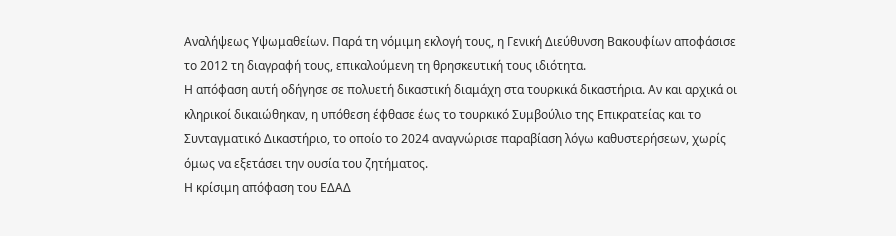Αναλήψεως Υψωμαθείων. Παρά τη νόμιμη εκλογή τους, η Γενική Διεύθυνση Βακουφίων αποφάσισε το 2012 τη διαγραφή τους, επικαλούμενη τη θρησκευτική τους ιδιότητα.
Η απόφαση αυτή οδήγησε σε πολυετή δικαστική διαμάχη στα τουρκικά δικαστήρια. Αν και αρχικά οι κληρικοί δικαιώθηκαν, η υπόθεση έφθασε έως το τουρκικό Συμβούλιο της Επικρατείας και το Συνταγματικό Δικαστήριο, το οποίο το 2024 αναγνώρισε παραβίαση λόγω καθυστερήσεων, χωρίς όμως να εξετάσει την ουσία του ζητήματος.
Η κρίσιμη απόφαση του ΕΔΑΔ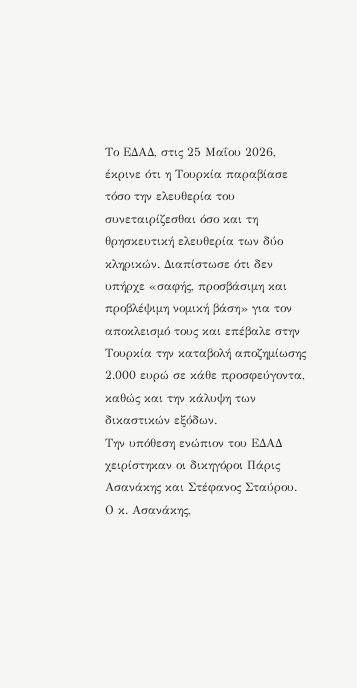Το ΕΔΑΔ, στις 25 Μαΐου 2026, έκρινε ότι η Τουρκία παραβίασε τόσο την ελευθερία του συνεταιρίζεσθαι όσο και τη θρησκευτική ελευθερία των δύο κληρικών. Διαπίστωσε ότι δεν υπήρχε «σαφής, προσβάσιμη και προβλέψιμη νομική βάση» για τον αποκλεισμό τους και επέβαλε στην Τουρκία την καταβολή αποζημίωσης 2.000 ευρώ σε κάθε προσφεύγοντα, καθώς και την κάλυψη των δικαστικών εξόδων.
Την υπόθεση ενώπιον του ΕΔΑΔ χειρίστηκαν οι δικηγόροι Πάρις Ασανάκης και Στέφανος Σταύρου. Ο κ. Ασανάκης,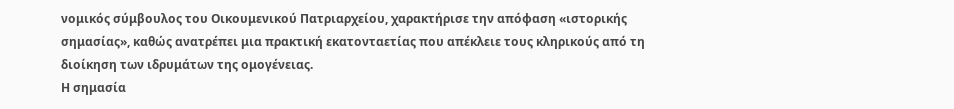νομικός σύμβουλος του Οικουμενικού Πατριαρχείου, χαρακτήρισε την απόφαση «ιστορικής σημασίας», καθώς ανατρέπει μια πρακτική εκατονταετίας που απέκλειε τους κληρικούς από τη διοίκηση των ιδρυμάτων της ομογένειας.
Η σημασία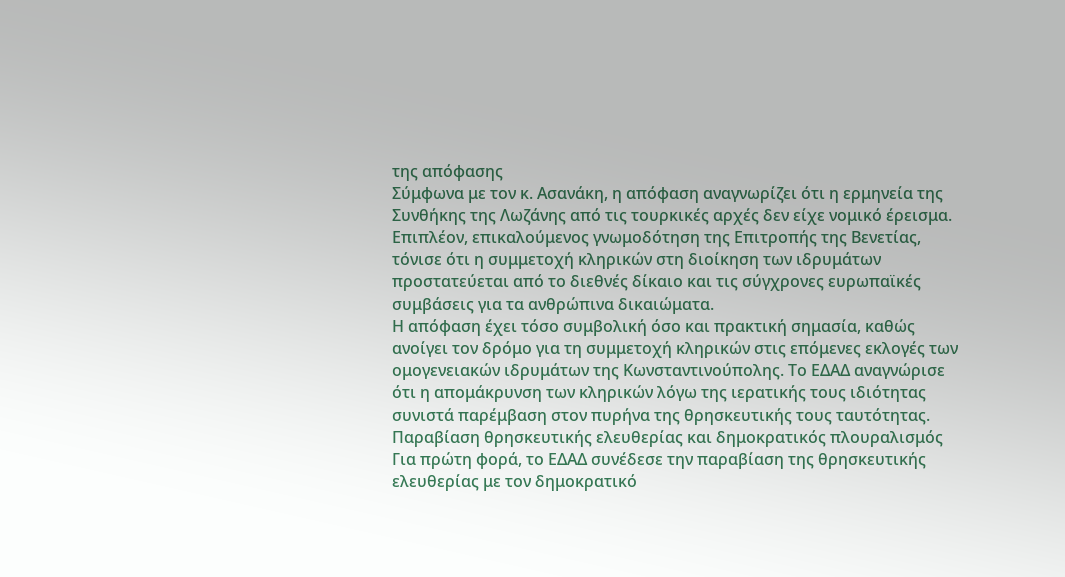της απόφασης
Σύμφωνα με τον κ. Ασανάκη, η απόφαση αναγνωρίζει ότι η ερμηνεία της Συνθήκης της Λωζάνης από τις τουρκικές αρχές δεν είχε νομικό έρεισμα. Επιπλέον, επικαλούμενος γνωμοδότηση της Επιτροπής της Βενετίας, τόνισε ότι η συμμετοχή κληρικών στη διοίκηση των ιδρυμάτων προστατεύεται από το διεθνές δίκαιο και τις σύγχρονες ευρωπαϊκές συμβάσεις για τα ανθρώπινα δικαιώματα.
Η απόφαση έχει τόσο συμβολική όσο και πρακτική σημασία, καθώς ανοίγει τον δρόμο για τη συμμετοχή κληρικών στις επόμενες εκλογές των ομογενειακών ιδρυμάτων της Κωνσταντινούπολης. Το ΕΔΑΔ αναγνώρισε ότι η απομάκρυνση των κληρικών λόγω της ιερατικής τους ιδιότητας συνιστά παρέμβαση στον πυρήνα της θρησκευτικής τους ταυτότητας.
Παραβίαση θρησκευτικής ελευθερίας και δημοκρατικός πλουραλισμός
Για πρώτη φορά, το ΕΔΑΔ συνέδεσε την παραβίαση της θρησκευτικής ελευθερίας με τον δημοκρατικό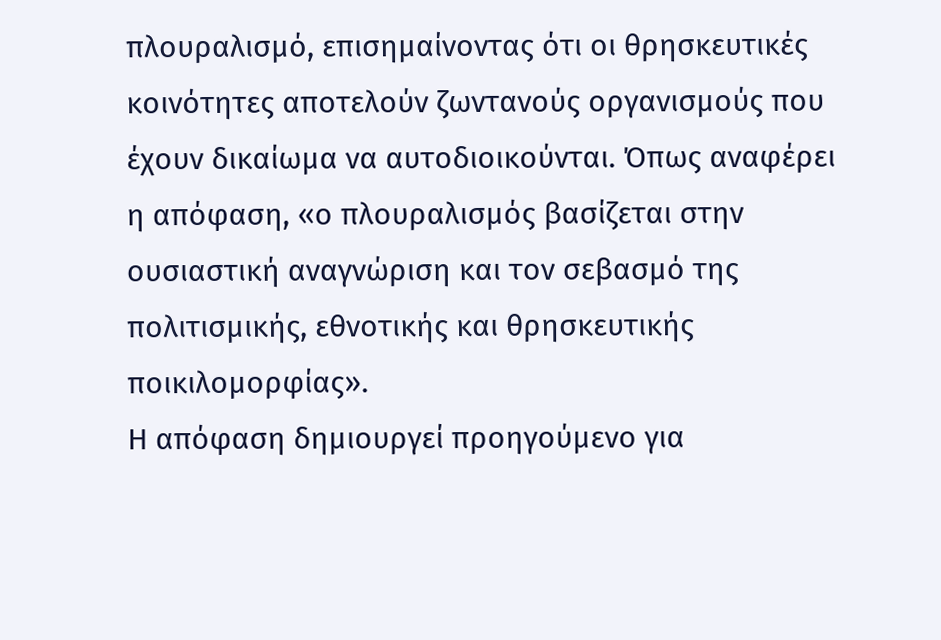πλουραλισμό, επισημαίνοντας ότι οι θρησκευτικές κοινότητες αποτελούν ζωντανούς οργανισμούς που έχουν δικαίωμα να αυτοδιοικούνται. Όπως αναφέρει η απόφαση, «ο πλουραλισμός βασίζεται στην ουσιαστική αναγνώριση και τον σεβασμό της πολιτισμικής, εθνοτικής και θρησκευτικής ποικιλομορφίας».
Η απόφαση δημιουργεί προηγούμενο για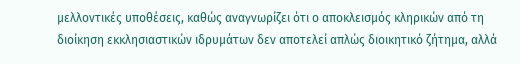μελλοντικές υποθέσεις, καθώς αναγνωρίζει ότι ο αποκλεισμός κληρικών από τη διοίκηση εκκλησιαστικών ιδρυμάτων δεν αποτελεί απλώς διοικητικό ζήτημα, αλλά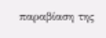παραβίαση της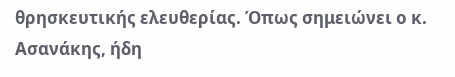θρησκευτικής ελευθερίας. Όπως σημειώνει ο κ. Ασανάκης, ήδη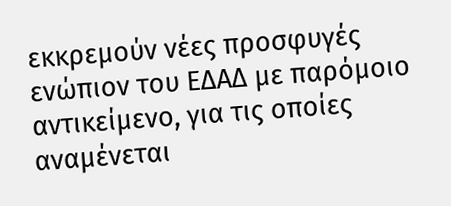εκκρεμούν νέες προσφυγές ενώπιον του ΕΔΑΔ με παρόμοιο αντικείμενο, για τις οποίες αναμένεται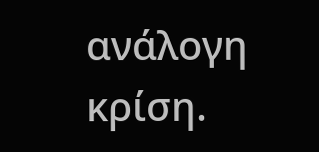ανάλογη κρίση.